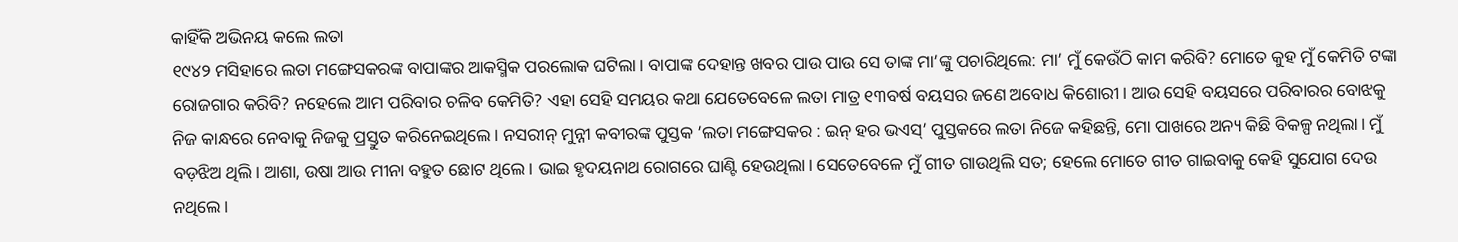କାହିଁକି ଅଭିନୟ କଲେ ଲତା
୧୯୪୨ ମସିହାରେ ଲତା ମଙ୍ଗେସକରଙ୍କ ବାପାଙ୍କର ଆକସ୍ମିକ ପରଲୋକ ଘଟିଲା। ବାପାଙ୍କ ଦେହାନ୍ତ ଖବର ପାଉ ପାଉ ସେ ତାଙ୍କ ମା’ଙ୍କୁ ପଚାରିଥିଲେ: ମା’ ମୁଁ କେଉଁଠି କାମ କରିବି? ମୋତେ କୁହ ମୁଁ କେମିତି ଟଙ୍କା ରୋଜଗାର କରିବି? ନହେଲେ ଆମ ପରିବାର ଚଳିବ କେମିତି? ଏହା ସେହି ସମୟର କଥା ଯେତେବେଳେ ଲତା ମାତ୍ର ୧୩ବର୍ଷ ବୟସର ଜଣେ ଅବୋଧ କିଶୋରୀ। ଆଉ ସେହି ବୟସରେ ପରିବାରର ବୋଝକୁ ନିଜ କାନ୍ଧରେ ନେବାକୁ ନିଜକୁ ପ୍ରସ୍ତୁତ କରିନେଇଥିଲେ। ନସରୀନ୍ ମୁନ୍ନୀ କବୀରଙ୍କ ପୁସ୍ତକ ’ଲତା ମଙ୍ଗେସକର : ଇନ୍ ହର ଭଏସ୍’ ପୁସ୍ତକରେ ଲତା ନିଜେ କହିଛନ୍ତି, ମୋ ପାଖରେ ଅନ୍ୟ କିଛି ବିକଳ୍ପ ନଥିଲା। ମୁଁ ବଡ଼ଝିଅ ଥିଲି। ଆଶା, ଉଷା ଆଉ ମୀନା ବହୁତ ଛୋଟ ଥିଲେ। ଭାଇ ହୃଦୟନାଥ ରୋଗରେ ଘାଣ୍ଟି ହେଉଥିଲା। ସେତେବେଳେ ମୁଁ ଗୀତ ଗାଉଥିଲି ସତ; ହେଲେ ମୋତେ ଗୀତ ଗାଇବାକୁ କେହି ସୁଯୋଗ ଦେଉ ନଥିଲେ।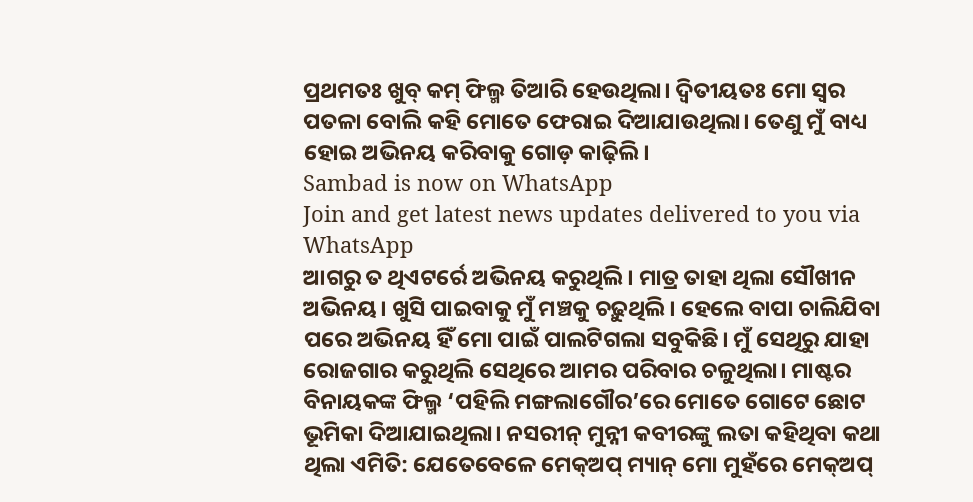ପ୍ରଥମତଃ ଖୁବ୍ କମ୍ ଫିଲ୍ମ ତିଆରି ହେଉଥିଲା। ଦ୍ବିତୀୟତଃ ମୋ ସ୍ବର ପତଳା ବୋଲି କହି ମୋତେ ଫେରାଇ ଦିଆଯାଉଥିଲା। ତେଣୁ ମୁଁ ବାଧ୍ୟ ହୋଇ ଅଭିନୟ କରିବାକୁ ଗୋଡ଼ କାଢ଼ିଲି।
Sambad is now on WhatsApp
Join and get latest news updates delivered to you via WhatsApp
ଆଗରୁ ତ ଥିଏଟର୍ରେ ଅଭିନୟ କରୁଥିଲି। ମାତ୍ର ତାହା ଥିଲା ସୌଖୀନ ଅଭିନୟ। ଖୁସି ପାଇବାକୁ ମୁଁ ମଞ୍ଚକୁ ଚଢ଼ୁଥିଲି। ହେଲେ ବାପା ଚାଲିଯିବା ପରେ ଅଭିନୟ ହିଁ ମୋ ପାଇଁ ପାଲଟିଗଲା ସବୁକିଛି। ମୁଁ ସେଥିରୁ ଯାହା ରୋଜଗାର କରୁଥିଲି ସେଥିରେ ଆମର ପରିବାର ଚଳୁଥିଲା। ମାଷ୍ଟର ବିନାୟକଙ୍କ ଫିଲ୍ମ ‘ପହିଲି ମଙ୍ଗଲାଗୌର’ରେ ମୋତେ ଗୋଟେ ଛୋଟ ଭୂମିକା ଦିଆଯାଇଥିଲା। ନସରୀନ୍ ମୁନ୍ନୀ କବୀରଙ୍କୁ ଲତା କହିଥିବା କଥା ଥିଲା ଏମିତି: ଯେତେବେଳେ ମେକ୍ଅପ୍ ମ୍ୟାନ୍ ମୋ ମୁହଁରେ ମେକ୍ଅପ୍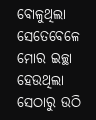ବୋଳୁଥିଲା ସେତେବେଳେ ମୋର ଇଚ୍ଛା ହେଉଥିଲା ସେଠାରୁ ଉଠି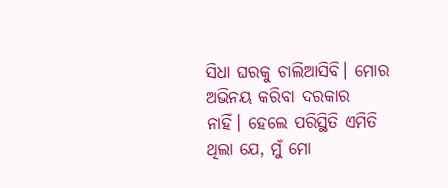ସିଧା ଘରକୁ ଚାଲିଆସିବି। ମୋର ଅଭିନୟ କରିବା ଦରକାର ନାହିଁ। ହେଲେ ପରିସ୍ଥିତି ଏମିତି ଥିଲା ଯେ, ମୁଁ ମୋ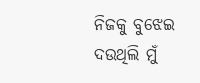ନିଜକୁ ବୁଝେଇ ଦଉଥିଲି ମୁଁ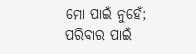ମୋ ପାଇଁ ନୁହେଁ; ପରିବାର ପାଇଁ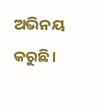ଅଭିନୟ କରୁଛି।